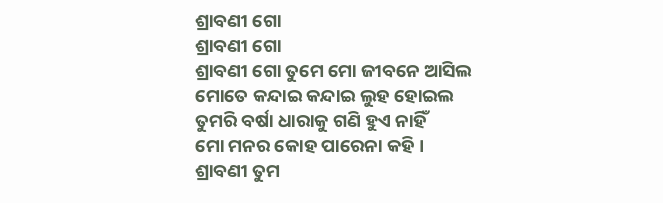ଶ୍ରାବଣୀ ଗୋ
ଶ୍ରାବଣୀ ଗୋ
ଶ୍ରାବଣୀ ଗୋ ତୁମେ ମୋ ଜୀବନେ ଆସିଲ
ମୋତେ କନ୍ଦାଇ କନ୍ଦାଇ ଲୁହ ହୋଇଲ
ତୁମରି ବର୍ଷା ଧାରାକୁ ଗଣି ହୁଏ ନାହିଁ
ମୋ ମନର କୋହ ପାରେନା କହି ।
ଶ୍ରାବଣୀ ତୁମ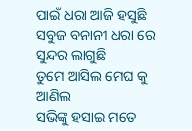ପାଇଁ ଧରା ଆଜି ହସୁଛି
ସବୁଜ ବନାନୀ ଧରା ରେ ସୁନ୍ଦର ଲାଗୁଛି
ତୁମେ ଆସିଲ ମେଘ କୁ ଆଣିଲ
ସଭିଙ୍କୁ ହସାଇ ମତେ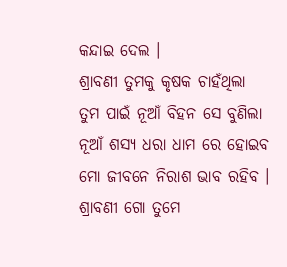କନ୍ଦାଇ ଦେଲ ।
ଶ୍ରାବଣୀ ତୁମକୁ କୃଷକ ଚାହଁଥିଲା
ତୁମ ପାଇଁ ନୂଆଁ ବିହନ ସେ ବୁଣିଲା
ନୂଆଁ ଶସ୍ୟ ଧରା ଧାମ ରେ ହୋଇବ
ମୋ ଜୀବନେ ନିରାଶ ଭାବ ରହିବ ।
ଶ୍ରାବଣୀ ଗୋ ତୁମେ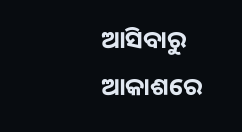ଆସିବାରୁ ଆକାଶରେ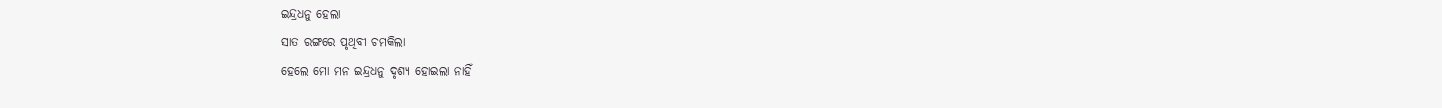ଇନ୍ଦ୍ରଧନୁ ହେଲା
ସାତ ରଙ୍ଗରେ ପୃଥିବୀ ଚମକିଲା
ହେଲେ ମୋ ମନ ଇନ୍ଦ୍ରଧନୁ ଦୃଶ୍ୟ ହୋଇଲା ନାହିଁ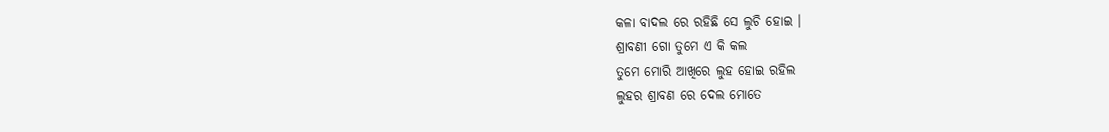କଳା ବାଦଲ ରେ ରହିଛି ସେ ଲୁଚି ହୋଇ ।
ଶ୍ରାବଣୀ ଗୋ ତୁମେ ଏ କି କଲ
ତୁମେ ମୋରି ଆଖିରେ ଲୁହ ହୋଇ ରହିଲ
ଲୁହର ଶ୍ରାବଣ ରେ ଦେଲ ମୋତେ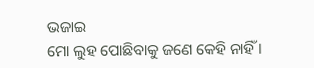ଭଜାଇ
ମୋ ଲୁହ ପୋଛିବାକୁ ଜଣେ କେହି ନାହିଁ ।